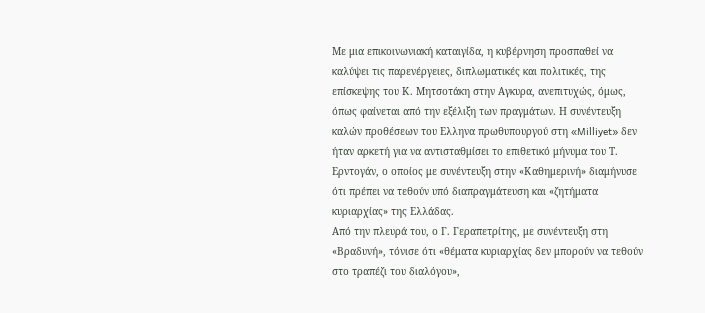Με μια επικοινωνιακή καταιγίδα, η κυβέρνηση προσπαθεί να καλύψει τις παρενέργειες, διπλωματικές και πολιτικές, της επίσκεψης του Κ. Μητσοτάκη στην Αγκυρα, ανεπιτυχώς, όμως, όπως φαίνεται από την εξέλιξη των πραγμάτων. Η συνέντευξη καλών προθέσεων του Ελληνα πρωθυπουργού στη «Milliyet» δεν ήταν αρκετή για να αντισταθμίσει το επιθετικό μήνυμα του Τ. Ερντογάν, ο οποίος με συνέντευξη στην «Καθημερινή» διαμήνυσε ότι πρέπει να τεθούν υπό διαπραγμάτευση και «ζητήματα κυριαρχίας» της Ελλάδας.
Από την πλευρά του, ο Γ. Γεραπετρίτης, με συνέντευξη στη «Βραδυνή», τόνισε ότι «θέματα κυριαρχίας δεν μπορούν να τεθούν στο τραπέζι του διαλόγου»,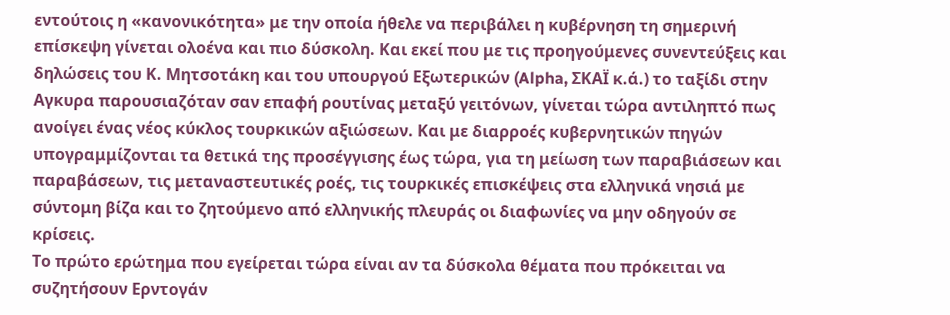εντούτοις η «κανονικότητα» με την οποία ήθελε να περιβάλει η κυβέρνηση τη σημερινή επίσκεψη γίνεται ολοένα και πιο δύσκολη. Και εκεί που με τις προηγούμενες συνεντεύξεις και δηλώσεις του Κ. Μητσοτάκη και του υπουργού Εξωτερικών (Alpha, ΣΚΑΪ κ.ά.) το ταξίδι στην Αγκυρα παρουσιαζόταν σαν επαφή ρουτίνας μεταξύ γειτόνων, γίνεται τώρα αντιληπτό πως ανοίγει ένας νέος κύκλος τουρκικών αξιώσεων. Και με διαρροές κυβερνητικών πηγών υπογραμμίζονται τα θετικά της προσέγγισης έως τώρα, για τη μείωση των παραβιάσεων και παραβάσεων, τις μεταναστευτικές ροές, τις τουρκικές επισκέψεις στα ελληνικά νησιά με σύντομη βίζα και το ζητούμενο από ελληνικής πλευράς οι διαφωνίες να μην οδηγούν σε κρίσεις.
Το πρώτο ερώτημα που εγείρεται τώρα είναι αν τα δύσκολα θέματα που πρόκειται να συζητήσουν Ερντογάν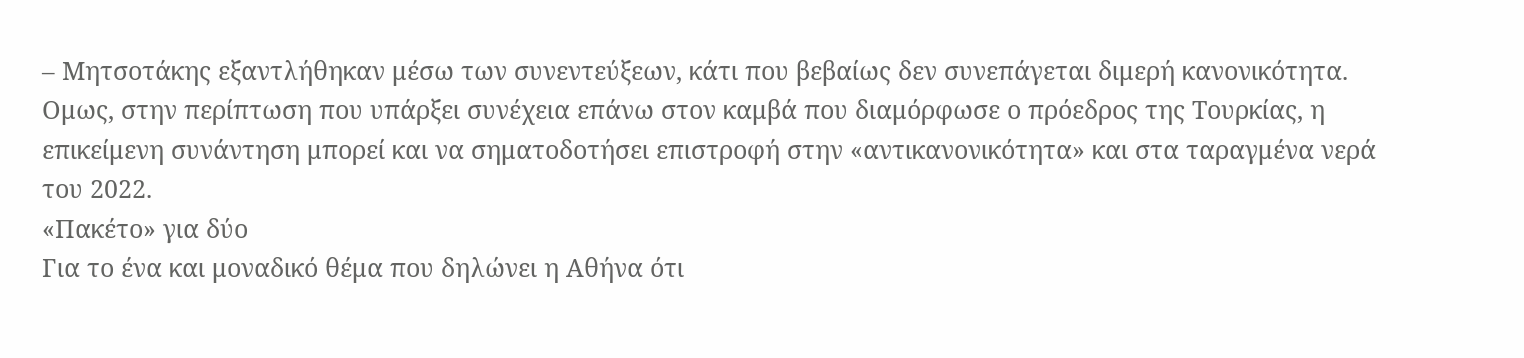– Μητσοτάκης εξαντλήθηκαν μέσω των συνεντεύξεων, κάτι που βεβαίως δεν συνεπάγεται διμερή κανονικότητα. Ομως, στην περίπτωση που υπάρξει συνέχεια επάνω στον καμβά που διαμόρφωσε ο πρόεδρος της Τουρκίας, η επικείμενη συνάντηση μπορεί και να σηματοδοτήσει επιστροφή στην «αντικανονικότητα» και στα ταραγμένα νερά του 2022.
«Πακέτο» για δύο
Για το ένα και μοναδικό θέμα που δηλώνει η Αθήνα ότι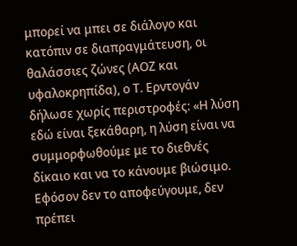μπορεί να μπει σε διάλογο και κατόπιν σε διαπραγμάτευση, οι θαλάσσιες ζώνες (ΑΟΖ και υφαλοκρηπίδα), ο Τ. Ερντογάν δήλωσε χωρίς περιστροφές: «Η λύση εδώ είναι ξεκάθαρη, η λύση είναι να συμμορφωθούμε με το διεθνές δίκαιο και να το κάνουμε βιώσιμο. Εφόσον δεν το αποφεύγουμε, δεν πρέπει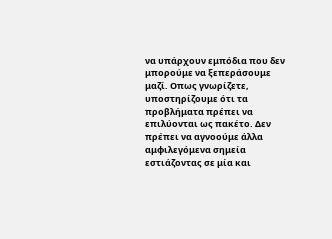να υπάρχουν εμπόδια που δεν μπορούμε να ξεπεράσουμε μαζί. Οπως γνωρίζετε, υποστηρίζουμε ότι τα προβλήματα πρέπει να επιλύονται ως πακέτο. Δεν πρέπει να αγνοούμε άλλα αμφιλεγόμενα σημεία εστιάζοντας σε μία και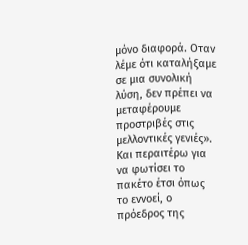μόνο διαφορά. Οταν λέμε ότι καταλήξαμε σε μια συνολική λύση, δεν πρέπει να μεταφέρουμε προστριβές στις μελλοντικές γενιές».
Και περαιτέρω για να φωτίσει το πακέτο έτσι όπως το εννοεί, ο πρόεδρος της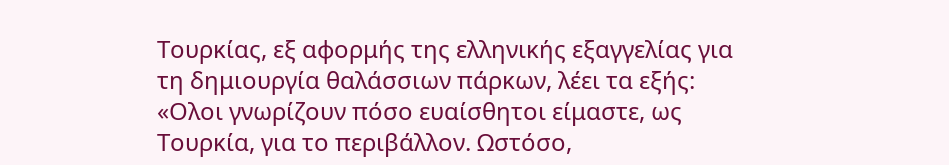Τουρκίας, εξ αφορμής της ελληνικής εξαγγελίας για τη δημιουργία θαλάσσιων πάρκων, λέει τα εξής: «Ολοι γνωρίζουν πόσο ευαίσθητοι είμαστε, ως Τουρκία, για το περιβάλλον. Ωστόσο,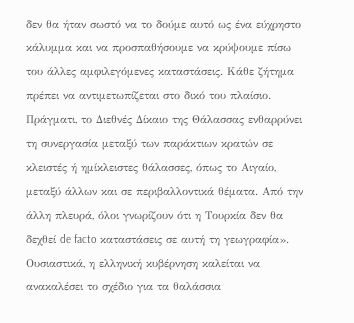δεν θα ήταν σωστό να το δούμε αυτό ως ένα εύχρηστο κάλυμμα και να προσπαθήσουμε να κρύψουμε πίσω του άλλες αμφιλεγόμενες καταστάσεις. Κάθε ζήτημα πρέπει να αντιμετωπίζεται στο δικό του πλαίσιο. Πράγματι, το Διεθνές Δίκαιο της Θάλασσας ενθαρρύνει τη συνεργασία μεταξύ των παράκτιων κρατών σε κλειστές ή ημίκλειστες θάλασσες, όπως το Αιγαίο, μεταξύ άλλων και σε περιβαλλοντικά θέματα. Από την άλλη πλευρά, όλοι γνωρίζουν ότι η Τουρκία δεν θα δεχθεί de facto καταστάσεις σε αυτή τη γεωγραφία». Ουσιαστικά, η ελληνική κυβέρνηση καλείται να ανακαλέσει το σχέδιο για τα θαλάσσια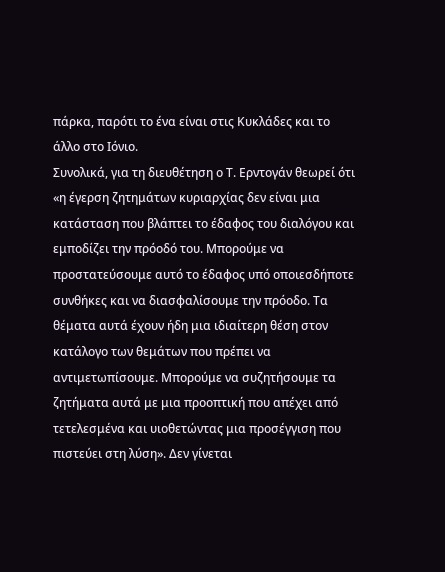πάρκα, παρότι το ένα είναι στις Κυκλάδες και το άλλο στο Ιόνιο.
Συνολικά, για τη διευθέτηση ο Τ. Ερντογάν θεωρεί ότι «η έγερση ζητημάτων κυριαρχίας δεν είναι μια κατάσταση που βλάπτει το έδαφος του διαλόγου και εμποδίζει την πρόοδό του. Μπορούμε να προστατεύσουμε αυτό το έδαφος υπό οποιεσδήποτε συνθήκες και να διασφαλίσουμε την πρόοδο. Τα θέματα αυτά έχουν ήδη μια ιδιαίτερη θέση στον κατάλογο των θεμάτων που πρέπει να αντιμετωπίσουμε. Μπορούμε να συζητήσουμε τα ζητήματα αυτά με μια προοπτική που απέχει από τετελεσμένα και υιοθετώντας μια προσέγγιση που πιστεύει στη λύση». Δεν γίνεται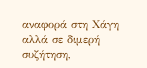αναφορά στη Χάγη αλλά σε διμερή συζήτηση,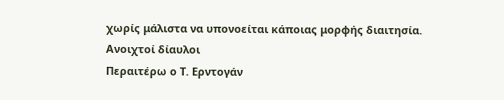χωρίς μάλιστα να υπονοείται κάποιας μορφής διαιτησία.
Ανοιχτοί δίαυλοι
Περαιτέρω ο Τ. Ερντογάν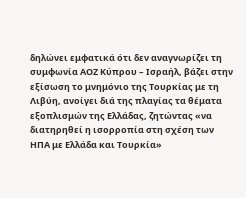δηλώνει εμφατικά ότι δεν αναγνωρίζει τη συμφωνία ΑΟΖ Κύπρου – Ισραήλ, βάζει στην εξίσωση το μνημόνιο της Τουρκίας με τη Λιβύη, ανοίγει διά της πλαγίας τα θέματα εξοπλισμών της Ελλάδας, ζητώντας «να διατηρηθεί η ισορροπία στη σχέση των ΗΠΑ με Ελλάδα και Τουρκία»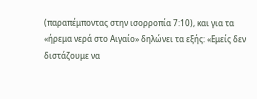(παραπέμποντας στην ισορροπία 7:10), και για τα «ήρεμα νερά στο Αιγαίο» δηλώνει τα εξής: «Εμείς δεν διστάζουμε να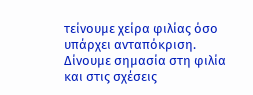τείνουμε χείρα φιλίας όσο υπάρχει ανταπόκριση. Δίνουμε σημασία στη φιλία και στις σχέσεις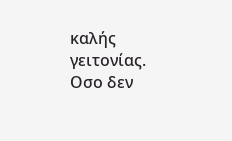καλής γειτονίας. Οσο δεν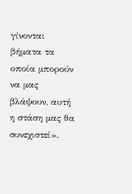γίνονται βήματα τα οποία μπορούν να μας βλάψουν, αυτή η στάση μας θα συνεχιστεί».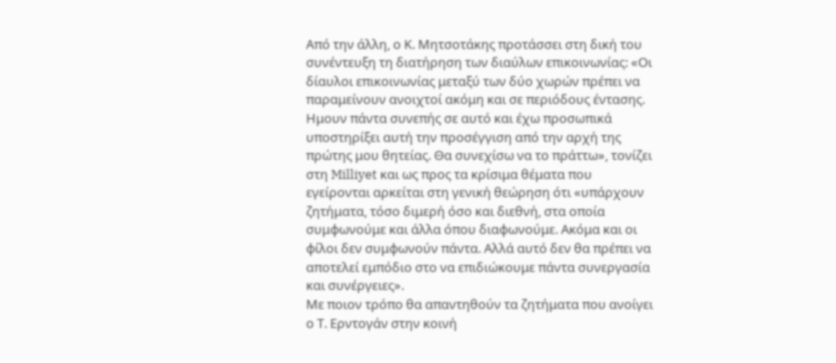Από την άλλη, ο Κ. Μητσοτάκης προτάσσει στη δική του συνέντευξη τη διατήρηση των διαύλων επικοινωνίας: «Οι δίαυλοι επικοινωνίας μεταξύ των δύο χωρών πρέπει να παραμείνουν ανοιχτοί ακόμη και σε περιόδους έντασης. Ημουν πάντα συνεπής σε αυτό και έχω προσωπικά υποστηρίξει αυτή την προσέγγιση από την αρχή της πρώτης μου θητείας. Θα συνεχίσω να το πράττω», τονίζει στη Milliyet και ως προς τα κρίσιμα θέματα που εγείρονται αρκείται στη γενική θεώρηση ότι «υπάρχουν ζητήματα, τόσο διμερή όσο και διεθνή, στα οποία συμφωνούμε και άλλα όπου διαφωνούμε. Ακόμα και οι φίλοι δεν συμφωνούν πάντα. Αλλά αυτό δεν θα πρέπει να αποτελεί εμπόδιο στο να επιδιώκουμε πάντα συνεργασία και συνέργειες».
Με ποιον τρόπο θα απαντηθούν τα ζητήματα που ανοίγει ο Τ. Ερντογάν στην κοινή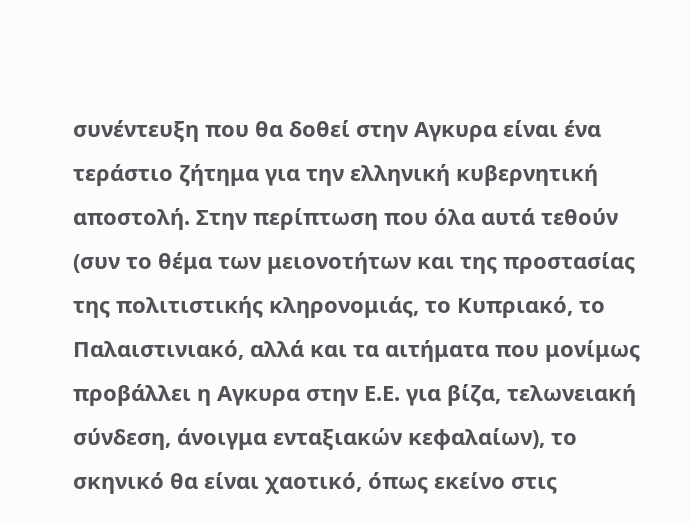συνέντευξη που θα δοθεί στην Αγκυρα είναι ένα τεράστιο ζήτημα για την ελληνική κυβερνητική αποστολή. Στην περίπτωση που όλα αυτά τεθούν (συν το θέμα των μειονοτήτων και της προστασίας της πολιτιστικής κληρονομιάς, το Κυπριακό, το Παλαιστινιακό, αλλά και τα αιτήματα που μονίμως προβάλλει η Αγκυρα στην Ε.Ε. για βίζα, τελωνειακή σύνδεση, άνοιγμα ενταξιακών κεφαλαίων), το σκηνικό θα είναι χαοτικό, όπως εκείνο στις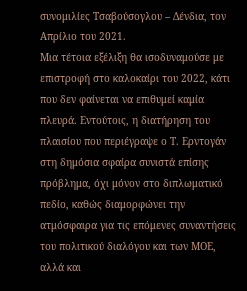συνομιλίες Τσαβούσογλου – Δένδια, τον Απρίλιο του 2021.
Μια τέτοια εξέλιξη θα ισοδυναμούσε με επιστροφή στο καλοκαίρι του 2022, κάτι που δεν φαίνεται να επιθυμεί καμία πλευρά. Εντούτοις, η διατήρηση του πλαισίου που περιέγραψε ο Τ. Ερντογάν στη δημόσια σφαίρα συνιστά επίσης πρόβλημα, όχι μόνον στο διπλωματικό πεδίο, καθώς διαμορφώνει την ατμόσφαιρα για τις επόμενες συναντήσεις του πολιτικού διαλόγου και των ΜΟΕ, αλλά και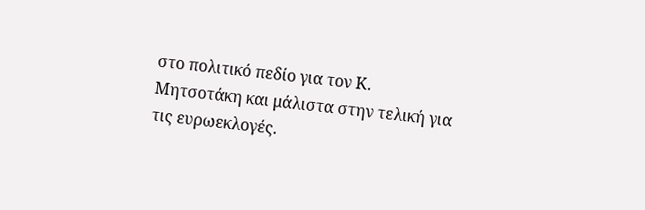στο πολιτικό πεδίο για τον Κ. Μητσοτάκη και μάλιστα στην τελική για τις ευρωεκλογές.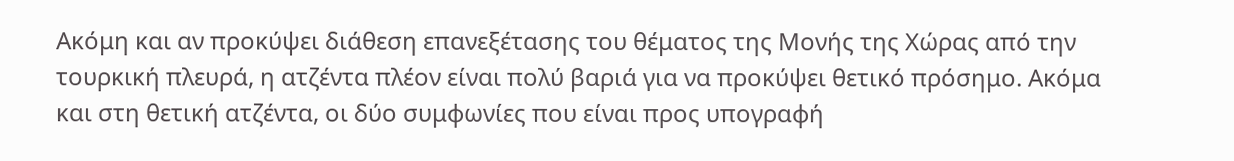Ακόμη και αν προκύψει διάθεση επανεξέτασης του θέματος της Μονής της Χώρας από την τουρκική πλευρά, η ατζέντα πλέον είναι πολύ βαριά για να προκύψει θετικό πρόσημο. Ακόμα και στη θετική ατζέντα, οι δύο συμφωνίες που είναι προς υπογραφή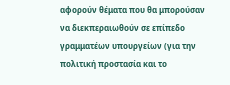αφορούν θέματα που θα μπορούσαν να διεκπεραιωθούν σε επίπεδο γραμματέων υπουργείων (για την πολιτική προστασία και το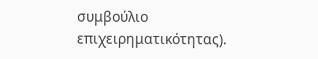συμβούλιο επιχειρηματικότητας).